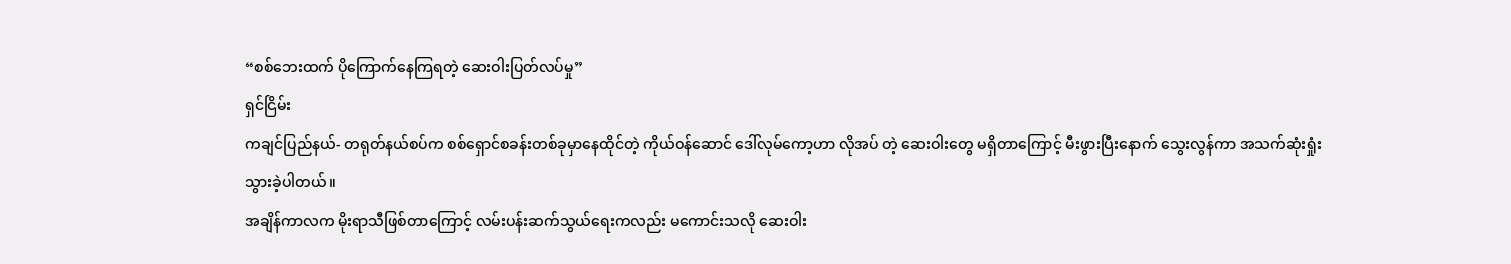“စစ်ဘေးထက် ပိုကြောက်နေကြရတဲ့ ဆေးဝါးပြတ်လပ်မှု”
ရှင်ငြိမ်း
ကချင်ပြည်နယ်- တရုတ်နယ်စပ်က စစ်ရှောင်စခန်းတစ်ခုမှာနေထိုင်တဲ့ ကိုယ်ဝန်ဆောင် ဒေါ်လုမ်ကော့ဟာ လိုအပ် တဲ့ ဆေးဝါးတွေ မရှိတာကြောင့် မီးဖွားပြီးနောက် သွေးလွန်ကာ အသက်ဆုံးရှုံးသွားခဲ့ပါတယ်။
အချိန်ကာလက မိုးရာသီဖြစ်တာကြောင့် လမ်းပန်းဆက်သွယ်ရေးကလည်း မကောင်းသလို ဆေးဝါး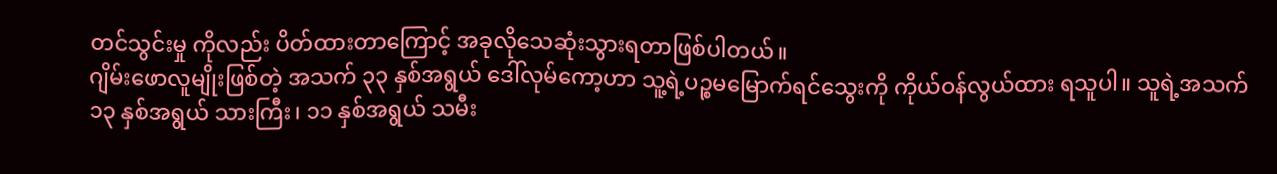တင်သွင်းမှု ကိုလည်း ပိတ်ထားတာကြောင့် အခုလိုသေဆုံးသွားရတာဖြစ်ပါတယ်။
ဂျိမ်းဖောလူမျိုးဖြစ်တဲ့ အသက် ၃၃ နှစ်အရွယ် ဒေါ်လုမ်ကော့ဟာ သူ့ရဲ့ပဉ္စမမြောက်ရင်သွေးကို ကိုယ်ဝန်လွယ်ထား ရသူပါ။ သူရဲ့အသက် ၁၃ နှစ်အရွယ် သားကြီး၊ ၁၁ နှစ်အရွယ် သမီး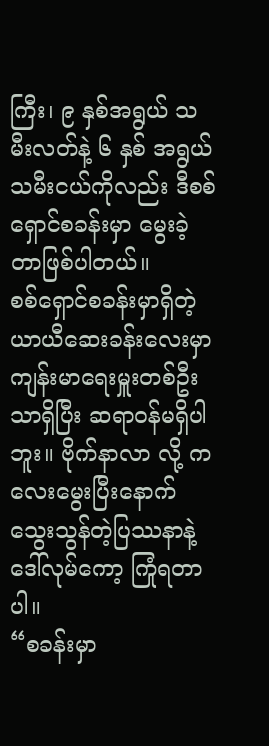ကြီး၊ ၉ နှစ်အရွယ် သမီးလတ်နဲ့ ၆ နှစ် အရွယ် သမီးငယ်ကိုလည်း ဒီစစ်ရှောင်စခန်းမှာ မွေးခဲ့တာဖြစ်ပါတယ်။
စစ်ရှောင်စခန်းမှာရှိတဲ့ ယာယီဆေးခန်းလေးမှာ ကျန်းမာရေးမှူးတစ်ဦးသာရှိပြီး ဆရာဝန်မရှိပါဘူး။ ဗိုက်နာလာ လို့ ကလေးမွေးပြီးနောက် သွေးသွန်တဲ့ပြဿနာနဲ့ ဒေါ်လုမ်ကော့ ကြုံရတာပါ။
“စခန်းမှာ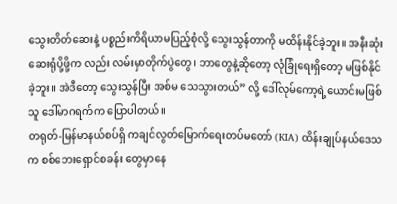သွေးတိတ်ဆေးနဲ့ ပစ္စည်းကိရိယာမပြည့်စုံလို့ သွေးသွန်တာကို မထိန်းနိုင်ခဲ့ဘူး။ အနီးဆုံးဆေးရုံပို့ဖို့က လည်း လမ်းမှာတိုက်ပွဲတွေ၊ ဘာတွေနဲ့ဆိုတော့ လုံခြုံရေးရှိတော့ မဖြစ်နိုင်ခဲ့ဘူး။ အဲဒီတော့ သွေးသွန်ပြီး အစ်မ သေသွားတယ်” လို့ ဒေါ်လုမ်ကော့ရဲ့ယောင်းမဖြစ်သူ ဒေါ်မာဂရက်က ပြောပါတယ်။
တရုတ်-မြန်မာနယ်စပ်ရှိ ကချင်လွတ်မြောက်ရေးတပ်မတော် (KIA) ထိန်းချုပ်နယ်ဒေသက စစ်ဘေးရှောင်စခန်း တွေမှာနေ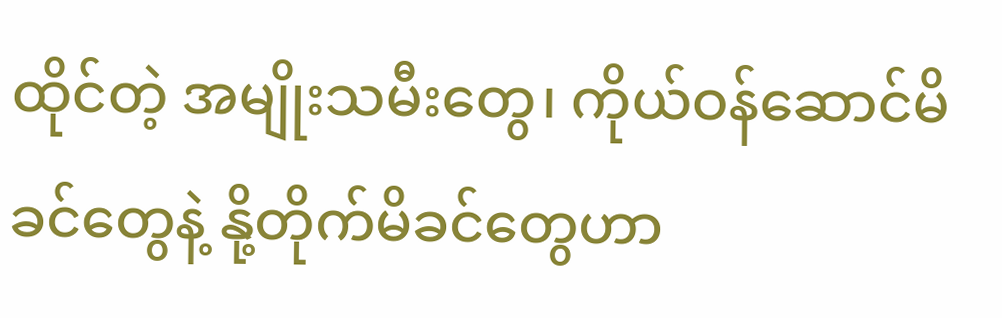ထိုင်တဲ့ အမျိုးသမီးတွေ၊ ကိုယ်ဝန်ဆောင်မိခင်တွေနဲ့ နို့တိုက်မိခင်တွေဟာ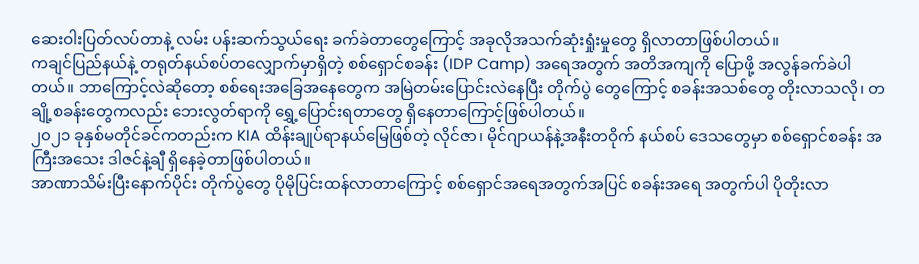ဆေးဝါးပြတ်လပ်တာနဲ့ လမ်း ပန်းဆက်သွယ်ရေး ခက်ခဲတာတွေကြောင့် အခုလိုအသက်ဆုံးရှုံးမှုတွေ ရှိလာတာဖြစ်ပါတယ်။
ကချင်ပြည်နယ်နဲ့ တရုတ်နယ်စပ်တလျှောက်မှာရှိတဲ့ စစ်ရှောင်စခန်း (IDP Camp) အရေအတွက် အတိအကျကို ပြောဖို့ အလွန်ခက်ခဲပါတယ်။ ဘာကြောင့်လဲဆိုတော့ စစ်ရေးအခြေအနေတွေက အမြဲတမ်းပြောင်းလဲနေပြီး တိုက်ပွဲ တွေကြောင့် စခန်းအသစ်တွေ တိုးလာသလို၊ တချို့စခန်းတွေကလည်း ဘေးလွတ်ရာကို ရွှေ့ပြောင်းရတာတွေ ရှိနေတာကြောင့်ဖြစ်ပါတယ်။
၂၀၂၁ ခုနှစ်မတိုင်ခင်ကတည်းက KIA ထိန်းချုပ်ရာနယ်မြေဖြစ်တဲ့ လိုင်ဇာ၊ မိုင်ဂျာယန်နဲ့အနီးတဝိုက် နယ်စပ် ဒေသတွေမှာ စစ်ရှောင်စခန်း အကြီးအသေး ဒါဇင်နဲ့ချီ ရှိနေခဲ့တာဖြစ်ပါတယ်။
အာဏာသိမ်းပြီးနောက်ပိုင်း တိုက်ပွဲတွေ ပိုမိုပြင်းထန်လာတာကြောင့် စစ်ရှောင်အရေအတွက်အပြင် စခန်းအရေ အတွက်ပါ ပိုတိုးလာ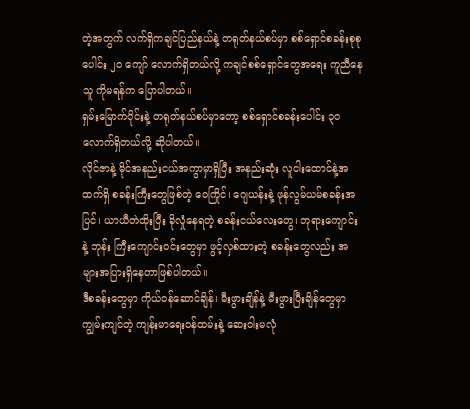တဲ့အတွက် လက်ရှိကချင်ပြည်နယ်နဲ့ တရုတ်နယ်စပ်မှာ စစ်ရှောင်စခန်းစုစုပေါင်း ၂၀ ကျော် လောက်ရှိတယ်လို့ ကချင်စစ်ရှောင်တွေအရေး ကူညီနေသူ ကိုမရန်က ပြောပါတယ်။
ရှမ်းမြောက်ပိုင်းနဲ့ တရုတ်နယ်စပ်မှာတော့ စစ်ရှောင်စခန်းပေါင်း ၃၀ လောက်ရှိတယ်လို့ ဆိုပါတယ်။
လိုင်ဇာနဲ့ မိုင်အနည်းငယ်အကွာမှာရှိပြီး အနည်းဆုံး လူငါးထောင်နဲ့အထက်ရှိ စခန်းကြီးတွေဖြစ်တဲ့ ဝေကြိုင်၊ ဂျေယန်းနဲ့ ဖုန်လွမ်ယမ်စခန်းအပြင်၊ ယာယီတဲထိုးပြီး ခိုလှုံနေရတဲ့ စခန်းငယ်လေးတွေ၊ ဘုရားကျောင်းနဲ့ ဘုန်း ကြီးကျောင်းဝင်းတွေမှာ ဖွင့်လှစ်ထားတဲ့ စခန်းတွေလည်း အများအပြားရှိနေတာဖြစ်ပါတယ်။
ဒီစခန်းတွေမှာ ကိုယ်ဝန်ဆောင်ချိန်၊ မီးဖွားချိန်နဲ့ မီးဖွားပြီးချိန်တွေမှာ ကျွမ်းကျင်တဲ့ ကျန်းမာရေးဝန်ထမ်းနဲ့ ဆေးဝါးမလုံ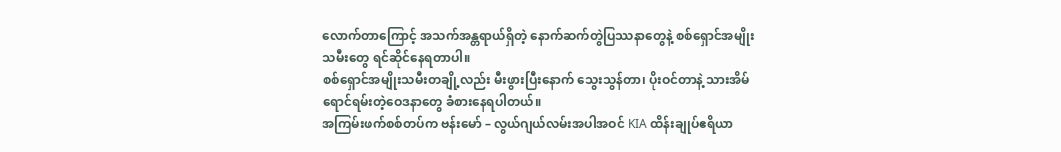လောက်တာကြောင့် အသက်အန္တရာယ်ရှိတဲ့ နောက်ဆက်တွဲပြဿနာတွေနဲ့ စစ်ရှောင်အမျိုးသမီးတွေ ရင်ဆိုင်နေရတာပါ။
စစ်ရှောင်အမျိုးသမီးတချို့လည်း မီးဖွားပြီးနောက် သွေးသွန်တာ၊ ပိုးဝင်တာနဲ့ သားအိမ်ရောင်ရမ်းတဲ့ဝေဒနာတွေ ခံစားနေရပါတယ်။
အကြမ်းဖက်စစ်တပ်က ဗန်းမော် – လွယ်ဂျယ်လမ်းအပါအဝင် KIA ထိန်းချုပ်ဧရိယာ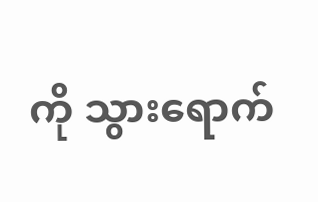ကို သွားရောက်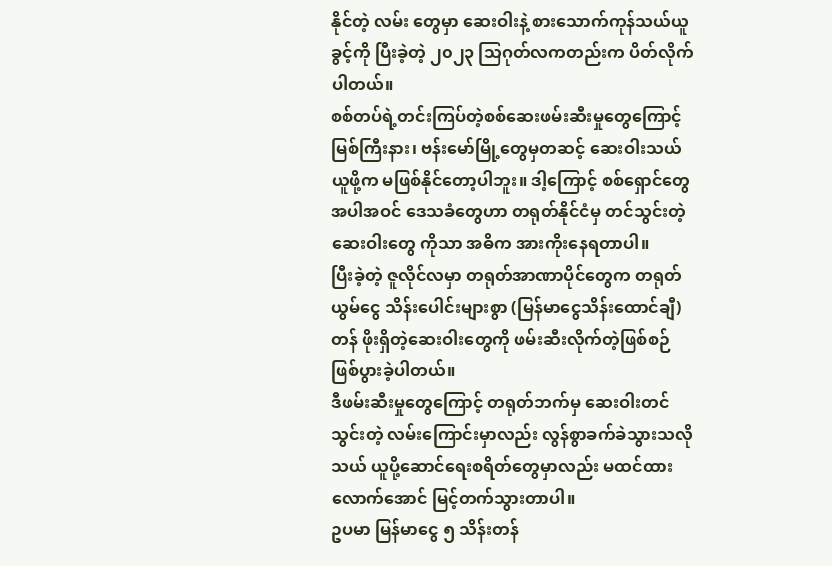နိုင်တဲ့ လမ်း တွေမှာ ဆေးဝါးနဲ့ စားသောက်ကုန်သယ်ယူခွင့်ကို ပြီးခဲ့တဲ့ ၂၀၂၃ သြဂုတ်လကတည်းက ပိတ်လိုက်ပါတယ်။
စစ်တပ်ရဲ့တင်းကြပ်တဲ့စစ်ဆေးဖမ်းဆီးမှုတွေကြောင့် မြစ်ကြီးနား၊ ဗန်းမော်မြို့တွေမှတဆင့် ဆေးဝါးသယ်ယူဖို့က မဖြစ်နိုင်တော့ပါဘူး။ ဒါ့ကြောင့် စစ်ရှောင်တွေအပါအဝင် ဒေသခံတွေဟာ တရုတ်နိုင်ငံမှ တင်သွင်းတဲ့ဆေးဝါးတွေ ကိုသာ အဓိက အားကိုးနေရတာပါ။
ပြီးခဲ့တဲ့ ဇူလိုင်လမှာ တရုတ်အာဏာပိုင်တွေက တရုတ်ယွမ်ငွေ သိန်းပေါင်းများစွာ (မြန်မာငွေသိန်းထောင်ချီ) တန် ဖိုးရှိတဲ့ဆေးဝါးတွေကို ဖမ်းဆီးလိုက်တဲ့ဖြစ်စဉ် ဖြစ်ပွားခဲ့ပါတယ်။
ဒီဖမ်းဆီးမှုတွေကြောင့် တရုတ်ဘက်မှ ဆေးဝါးတင်သွင်းတဲ့ လမ်းကြောင်းမှာလည်း လွန်စွာခက်ခဲသွားသလို သယ် ယူပို့ဆောင်ရေးစရိတ်တွေမှာလည်း မထင်ထားလောက်အောင် မြင့်တက်သွားတာပါ။
ဥပမာ မြန်မာငွေ ၅ သိန်းတန်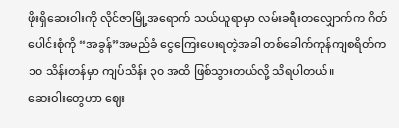ဖိုးရှိဆေးဝါးကို လိုင်ဇာမြို့အရောက် သယ်ယူရာမှာ လမ်းခရီးတလျှောက်က ဂိတ် ပေါင်းစုံကို “အခွန်”အမည်ခံ ငွေကြေးပေးရတဲ့အခါ တစ်ခေါက်ကုန်ကျစရိတ်က ၁၀ သိန်းတန်မှာ ကျပ်သိန်း ၃၀ အထိ ဖြစ်သွားတယ်လို့ သိရပါတယ်။
ဆေးဝါးတွေဟာ ဈေး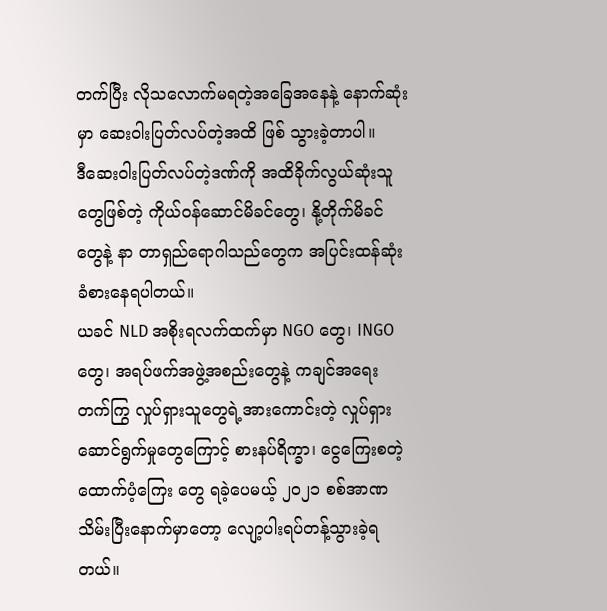တက်ပြီး လိုသလောက်မရတဲ့အခြေအနေနဲ့ နောက်ဆုံးမှာ ဆေးဝါးပြတ်လပ်တဲ့အထိ ဖြစ် သွားခဲ့တာပါ။
ဒီဆေးဝါးပြတ်လပ်တဲ့ဒဏ်ကို အထိခိုက်လွယ်ဆုံးသူတွေဖြစ်တဲ့ ကိုယ်ဝန်ဆောင်မိခင်တွေ၊ နို့တိုက်မိခင်တွေနဲ့ နာ တာရှည်ရောဂါသည်တွေက အပြင်းထန်ဆုံး ခံစားနေရပါတယ်။
ယခင် NLD အစိုးရလက်ထက်မှာ NGO တွေ၊ INGO တွေ၊ အရပ်ဖက်အဖွဲ့အစည်းတွေနဲ့ ကချင်အရေးတက်ကြွ လှုပ်ရှားသူတွေရဲ့အားကောင်းတဲ့ လှုပ်ရှားဆောင်ရွက်မှုတွေကြောင့် စားနပ်ရိက္ခာ၊ ငွေကြေးစတဲ့ထောက်ပံ့ကြေး တွေ ရခဲ့ပေမယ့် ၂၀၂၁ စစ်အာဏသိမ်းပြီးနောက်မှာတော့ လျော့ပါးရပ်တန့်သွားခဲ့ရတယ်။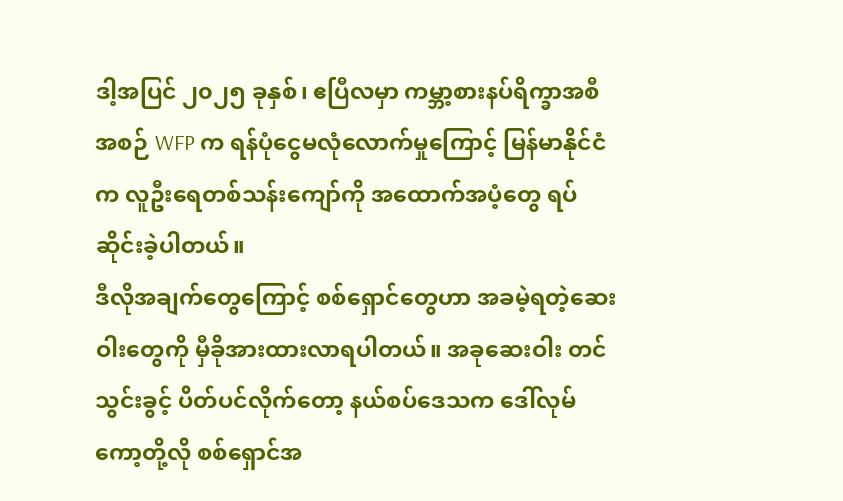ဒါ့အပြင် ၂၀၂၅ ခုနှစ်၊ ဧပြီလမှာ ကမ္ဘာ့စားနပ်ရိက္ခာအစီအစဉ် WFP က ရန်ပုံငွေမလုံလောက်မှုကြောင့် မြန်မာနိုင်ငံ က လူဦးရေတစ်သန်းကျော်ကို အထောက်အပံ့တွေ ရပ်ဆိုင်းခဲ့ပါတယ်။
ဒီလိုအချက်တွေကြောင့် စစ်ရှောင်တွေဟာ အခမဲ့ရတဲ့ဆေးဝါးတွေကို မှီခိုအားထားလာရပါတယ်။ အခုဆေးဝါး တင်သွင်းခွင့် ပိတ်ပင်လိုက်တော့ နယ်စပ်ဒေသက ဒေါ်လုမ်ကော့တို့လို စစ်ရှောင်အ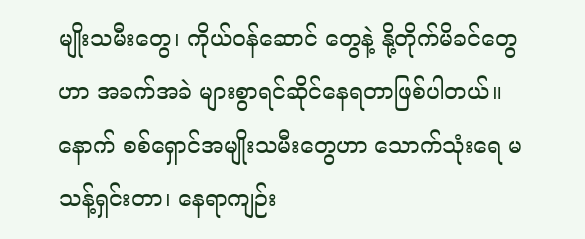မျိုးသမီးတွေ၊ ကိုယ်ဝန်ဆောင် တွေနဲ့ နို့တိုက်မိခင်တွေဟာ အခက်အခဲ များစွာရင်ဆိုင်နေရတာဖြစ်ပါတယ်။
နောက် စစ်ရှောင်အမျိုးသမီးတွေဟာ သောက်သုံးရေ မသန့်ရှင်းတာ၊ နေရာကျဉ်း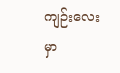ကျဉ်းလေးမှာ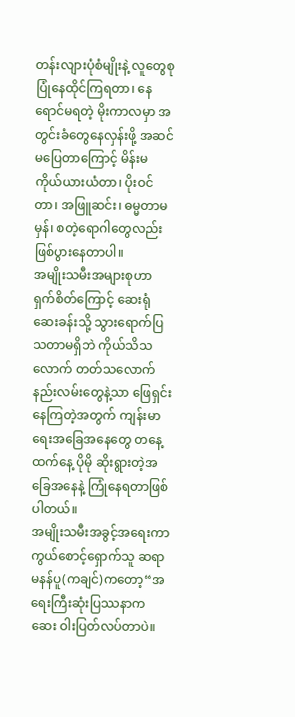တန်းလျားပုံစံမျိုးနဲ့ လူတွေစုပြုံနေထိုင်ကြရတာ၊ နေရောင်မရတဲ့ မိုးကာလမှာ အတွင်းခံတွေနေလှန်းဖို့ အဆင်မပြေတာကြောင့် မိန်းမ ကိုယ်ယားယံတာ၊ ပိုးဝင်တာ၊ အဖြူဆင်း၊ ဓမ္မတာမမှန်၊ စတဲ့ရောဂါတွေလည်း ဖြစ်ပွားနေတာပါ။
အမျိုးသမီးအများစုဟာ ရှက်စိတ်ကြောင့် ဆေးရုံဆေးခန်းသို့ သွားရောက်ပြသတာမရှိဘဲ ကိုယ်သိသလောက် တတ်သလောက်နည်းလမ်းတွေနဲ့သာ ဖြေရှင်းနေကြတဲ့အတွက် ကျန်းမာရေးအခြေအနေတွေ တနေ့ထက်နေ့ ပိုမို ဆိုးရွားတဲ့အခြေအနေနဲ့ ကြုံနေရတာဖြစ်ပါတယ်။
အမျိုးသမီးအခွင့်အရေးကာကွယ်စောင့်ရှောက်သူ ဆရာမနန်ပူ(ကချင်)ကတော့“အရေးကြီးဆုံးပြဿနာက ဆေး ဝါးပြတ်လပ်တာပဲ။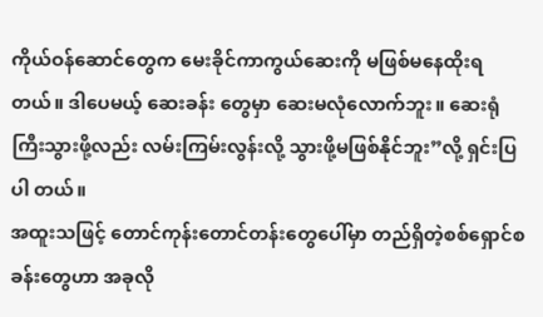ကိုယ်ဝန်ဆောင်တွေက မေးခိုင်ကာကွယ်ဆေးကို မဖြစ်မနေထိုးရတယ်။ ဒါပေမယ့် ဆေးခန်း တွေမှာ ဆေးမလုံလောက်ဘူး။ ဆေးရုံကြီးသွားဖို့လည်း လမ်းကြမ်းလွန်းလို့ သွားဖို့မဖြစ်နိုင်ဘူး”လို့ ရှင်းပြပါ တယ်။
အထူးသဖြင့် တောင်ကုန်းတောင်တန်းတွေပေါ်မှာ တည်ရှိတဲ့စစ်ရှောင်စခန်းတွေဟာ အခုလို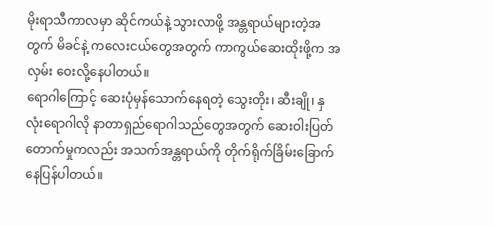မိုးရာသီကာလမှာ ဆိုင်ကယ်နဲ့ သွားလာဖို့ အန္တရာယ်များတဲ့အတွက် မိခင်နဲ့ ကလေးငယ်တွေအတွက် ကာကွယ်ဆေးထိုးဖို့က အလှမ်း ဝေးလို့နေပါတယ်။
ရောဂါကြောင့် ဆေးပုံမှန်သောက်နေရတဲ့ သွေးတိုး၊ ဆီးချို၊ နှလုံးရောဂါလို နာတာရှည်ရောဂါသည်တွေအတွက် ဆေးဝါးပြတ်တောက်မှုကလည်း အသက်အန္တရာယ်ကို တိုက်ရိုက်ခြိမ်းခြောက်နေပြန်ပါတယ်။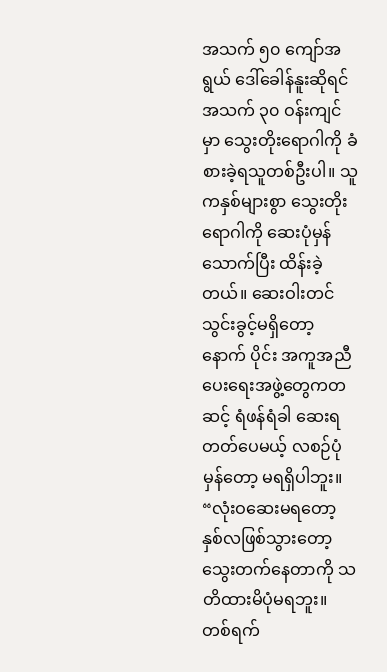အသက် ၅၀ ကျော်အရွယ် ဒေါ်ခေါန်နူးဆိုရင် အသက် ၃၀ ဝန်းကျင်မှာ သွေးတိုးရောဂါကို ခံစားခဲ့ရသူတစ်ဦးပါ။ သူကနှစ်များစွာ သွေးတိုးရောဂါကို ဆေးပုံမှန်သောက်ပြီး ထိန်းခဲ့တယ်။ ဆေးဝါးတင်သွင်းခွင့်မရှိတော့ နောက် ပိုင်း အကူအညီပေးရေးအဖွဲ့တွေကတဆင့် ရံဖန်ရံခါ ဆေးရတတ်ပေမယ့် လစဉ်ပုံမှန်တော့ မရရှိပါဘူး။
“လုံးဝဆေးမရတော့ နှစ်လဖြစ်သွားတော့ သွေးတက်နေတာကို သတိထားမိပုံမရဘူး။ တစ်ရက်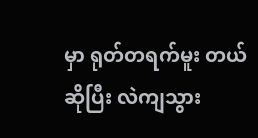မှာ ရုတ်တရက်မူး တယ်ဆိုပြီး လဲကျသွား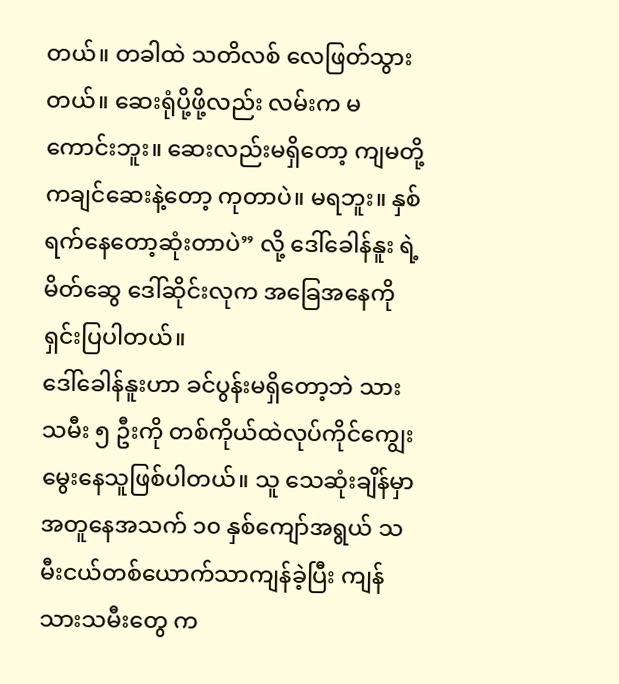တယ်။ တခါထဲ သတိလစ် လေဖြတ်သွားတယ်။ ဆေးရုံပို့ဖို့လည်း လမ်းက မကောင်းဘူး။ ဆေးလည်းမရှိတော့ ကျမတို့ကချင်ဆေးနဲ့တော့ ကုတာပဲ။ မရဘူး။ နှစ်ရက်နေတော့ဆုံးတာပဲ” လို့ ဒေါ်ခေါန်နူး ရဲ့မိတ်ဆွေ ဒေါ်ဆိုင်းလုက အခြေအနေကို ရှင်းပြပါတယ်။
ဒေါ်ခေါန်နူးဟာ ခင်ပွန်းမရှိတော့ဘဲ သားသမီး ၅ ဦးကို တစ်ကိုယ်ထဲလုပ်ကိုင်ကျွေးမွေးနေသူဖြစ်ပါတယ်။ သူ သေဆုံးချိန်မှာ အတူနေအသက် ၁၀ နှစ်ကျော်အရွယ် သမီးငယ်တစ်ယောက်သာကျန်ခဲ့ပြီး ကျန်သားသမီးတွေ က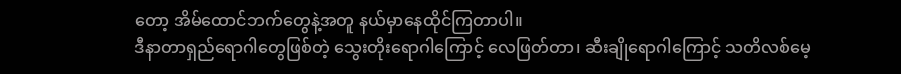တော့ အိမ်ထောင်ဘက်တွေနဲ့အတူ နယ်မှာနေထိုင်ကြတာပါ။
ဒီနာတာရှည်ရောဂါတွေဖြစ်တဲ့ သွေးတိုးရောဂါကြောင့် လေဖြတ်တာ၊ ဆီးချိုရောဂါကြောင့် သတိလစ်မေ့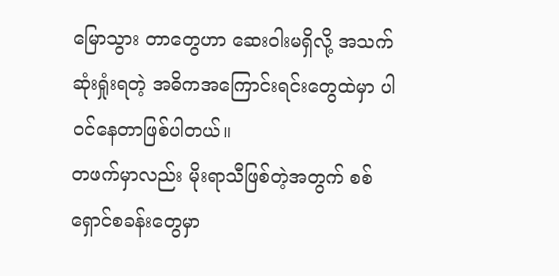မြောသွား တာတွေဟာ ဆေးဝါးမရှိလို့ အသက်ဆုံးရှုံးရတဲ့ အဓိကအကြောင်းရင်းတွေထဲမှာ ပါဝင်နေတာဖြစ်ပါတယ်။
တဖက်မှာလည်း မိုးရာသီဖြစ်တဲ့အတွက် စစ်ရှောင်စခန်းတွေမှာ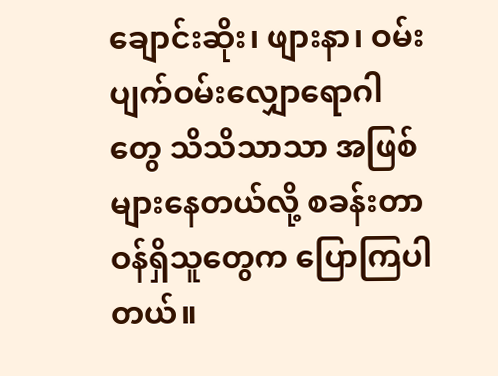ချောင်းဆိုး၊ ဖျားနာ၊ ဝမ်းပျက်ဝမ်းလျှောရောဂါ တွေ သိသိသာသာ အဖြစ်များနေတယ်လို့ စခန်းတာဝန်ရှိသူတွေက ပြောကြပါတယ်။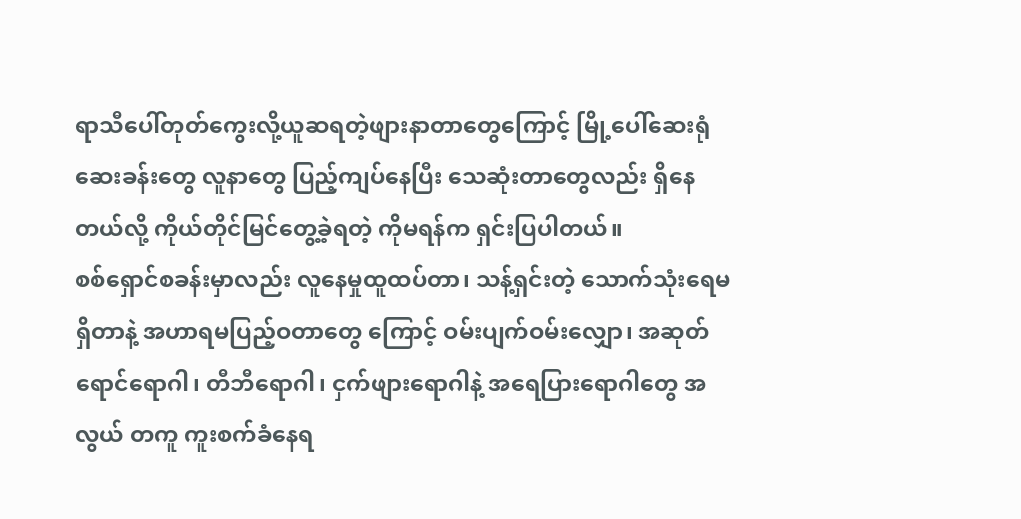ရာသီပေါ်တုတ်ကွေးလို့ယူဆရတဲ့ဖျားနာတာတွေကြောင့် မြို့ပေါ်ဆေးရုံဆေးခန်းတွေ လူနာတွေ ပြည့်ကျပ်နေပြီး သေဆုံးတာတွေလည်း ရှိနေတယ်လို့ ကိုယ်တိုင်မြင်တွေ့ခဲ့ရတဲ့ ကိုမရန်က ရှင်းပြပါတယ်။
စစ်ရှောင်စခန်းမှာလည်း လူနေမှုထူထပ်တာ၊ သန့်ရှင်းတဲ့ သောက်သုံးရေမရှိတာနဲ့ အဟာရမပြည့်ဝတာတွေ ကြောင့် ဝမ်းပျက်ဝမ်းလျှော၊ အဆုတ်ရောင်ရောဂါ၊ တီဘီရောဂါ၊ ငှက်ဖျားရောဂါနဲ့ အရေပြားရောဂါတွေ အလွယ် တကူ ကူးစက်ခံနေရ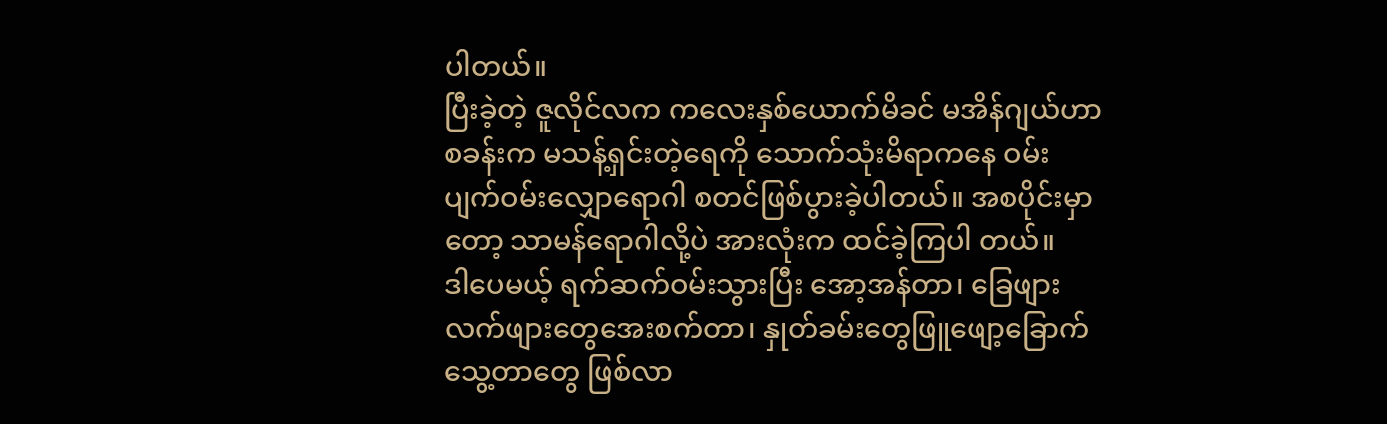ပါတယ်။
ပြီးခဲ့တဲ့ ဇူလိုင်လက ကလေးနှစ်ယောက်မိခင် မအိန်ဂျယ်ဟာ စခန်းက မသန့်ရှင်းတဲ့ရေကို သောက်သုံးမိရာကနေ ဝမ်းပျက်ဝမ်းလျှောရောဂါ စတင်ဖြစ်ပွားခဲ့ပါတယ်။ အစပိုင်းမှာတော့ သာမန်ရောဂါလို့ပဲ အားလုံးက ထင်ခဲ့ကြပါ တယ်။
ဒါပေမယ့် ရက်ဆက်ဝမ်းသွားပြီး အော့အန်တာ၊ ခြေဖျားလက်ဖျားတွေအေးစက်တာ၊ နှုတ်ခမ်းတွေဖြူဖျော့ခြောက် သွေ့တာတွေ ဖြစ်လာ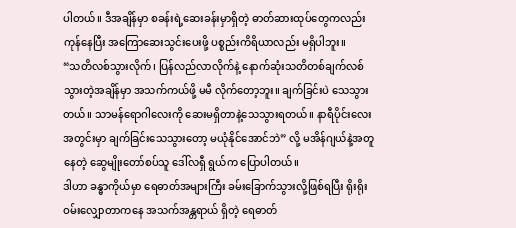ပါတယ်။ ဒီအချိန်မှာ စခန်းရဲ့ဆေးခန်းမှာရှိတဲ့ ဓာတ်ဆားထုပ်တွေကလည်း ကုန်နေပြီး အကြောဆေးသွင်းပေးဖို့ ပစ္စည်းကိရိယာလည်း မရှိပါဘူး။
“သတိလစ်သွားလိုက်၊ ပြန်လည်လာလိုက်နဲ့ နောက်ဆုံးသတိတစ်ချက်လစ်သွားတဲ့အချိန်မှာ အသက်ကယ်ဖို့ မမီ လိုက်တော့ဘူး။ ချက်ခြင်းပဲ သေသွားတယ်။ သာမန်ရောဂါလေးကို ဆေးမရှိတာနဲ့သေသွားရတယ်။ နာရီပိုင်းလေး အတွင်းမှာ ချက်ခြင်းသေသွားတော့ မယုံနိုင်အောင်ဘဲ” လို့ မအိန်ဂျယ်နဲ့အတူနေတဲ့ ဆွေမျိုးတော်စပ်သူ ဒေါ်လရှီ ရွယ်က ပြောပါတယ်။
ဒါဟာ ခန္ဓာကိုယ်မှာ ရေဓာတ်အများကြီး ခမ်းခြောက်သွားလို့ဖြစ်ရပြီး ရိုးရိုးဝမ်းလျှောတာကနေ အသက်အန္တရာယ် ရှိတဲ့ ရေဓာတ်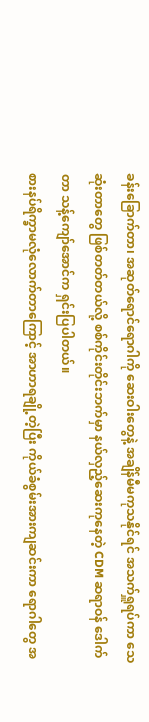ခန်းခြောက်တာ၊ အဆုတ်ရောင်ရောဂါကို ဆေးဝါးတွေနဲ့ အချိန်မီမကုသနိုင်ရင် အသက်ရှူရပ်ကာ သေဆုံးတာတွေ ဖြစ်တတ်တယ်လို့ စစ်ကိုင်းတိုင်းဘက်မှာ နယ်လှည့်ဆေးကုနေတဲ့ CDM ဆရာဝန် ဒေါက်တာ သန့်ကျော်အောင်က ရှင်းပြပါတယ်။
စားနပ်ရိက္ခာမလုံလောက်တာကြောင့် အာဟာရချို့တဲ့ပြီး ကိုယ်ခံစွမ်းအားကျဆင်းကာ ရောဂါတွေ အ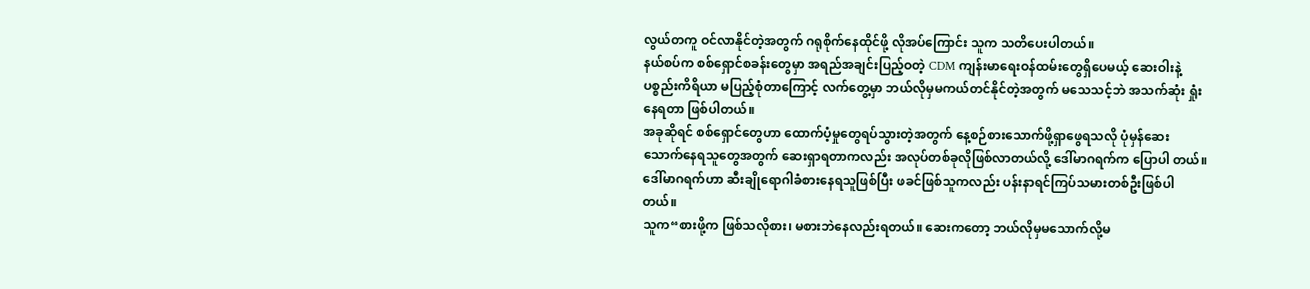လွယ်တကူ ဝင်လာနိုင်တဲ့အတွက် ဂရုစိုက်နေထိုင်ဖို့ လိုအပ်ကြောင်း သူက သတိပေးပါတယ်။
နယ်စပ်က စစ်ရှောင်စခန်းတွေမှာ အရည်အချင်းပြည့်ဝတဲ့ CDM ကျန်းမာရေးဝန်ထမ်းတွေရှိပေမယ့် ဆေးဝါးနဲ့ ပစ္စည်းကိရိယာ မပြည့်စုံတာကြောင့် လက်တွေ့မှာ ဘယ်လိုမှမကယ်တင်နိုင်တဲ့အတွက် မသေသင့်ဘဲ အသက်ဆုံး ရှုံးနေရတာ ဖြစ်ပါတယ်။
အခုဆိုရင် စစ်ရှောင်တွေဟာ ထောက်ပံ့မှုတွေရပ်သွားတဲ့အတွက် နေ့စဉ်စားသောက်ဖို့ရှာဖွေရသလို ပုံမှန်ဆေး သောက်နေရသူတွေအတွက် ဆေးရှာရတာကလည်း အလုပ်တစ်ခုလိုဖြစ်လာတယ်လို့ ဒေါ်မာဂရက်က ပြောပါ တယ်။
ဒေါ်မာဂရက်ဟာ ဆီးချိုရောဂါခံစားနေရသူဖြစ်ပြီး ဖခင်ဖြစ်သူကလည်း ပန်းနာရင်ကြပ်သမားတစ်ဦးဖြစ်ပါတယ်။
သူက“စားဖို့က ဖြစ်သလိုစား၊ မစားဘဲနေလည်းရတယ်။ ဆေးကတော့ ဘယ်လိုမှမသောက်လို့မ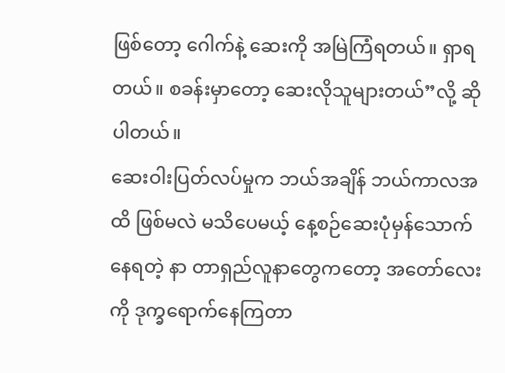ဖြစ်တော့ ဂေါက်နဲ့ ဆေးကို အမြဲကြံရတယ်။ ရှာရတယ်။ စခန်းမှာတော့ ဆေးလိုသူများတယ်”လို့ ဆိုပါတယ်။
ဆေးဝါးပြတ်လပ်မှုက ဘယ်အချိန် ဘယ်ကာလအထိ ဖြစ်မလဲ မသိပေမယ့် နေ့စဉ်ဆေးပုံမှန်သောက်နေရတဲ့ နာ တာရှည်လူနာတွေကတော့ အတော်လေးကို ဒုက္ခရောက်နေကြတာ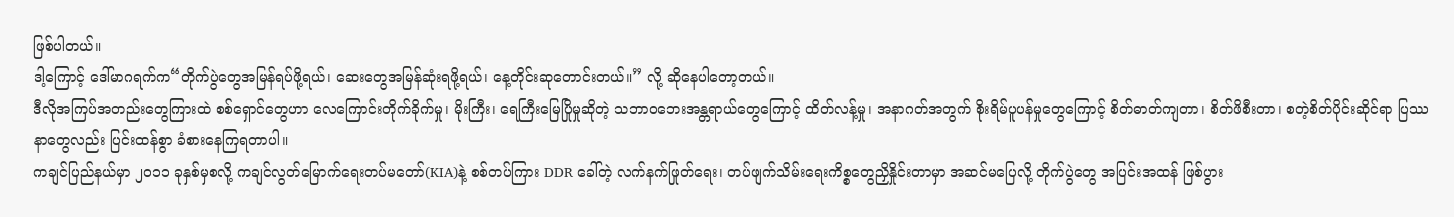ဖြစ်ပါတယ်။
ဒါ့ကြောင့် ဒေါ်မာဂရက်က“တိုက်ပွဲတွေအမြန်ရပ်ဖို့ရယ်၊ ဆေးတွေအမြန်ဆုံးရဖို့ရယ်၊ နေ့တိုင်းဆုတောင်းတယ်။” လို့ ဆိုနေပါတော့တယ်။
ဒီလိုအကြပ်အတည်းတွေကြားထဲ စစ်ရှောင်တွေဟာ လေကြောင်းတိုက်ခိုက်မှု၊ မိုးကြီး၊ ရေကြီးမြေပြိုမှုဆိုတဲ့ သဘာဝဘေးအန္တရာယ်တွေကြောင့် ထိတ်လန့်မှု၊ အနာဂတ်အတွက် စိုးရိမ်ပူပန်မှုတွေကြောင့် စိတ်ဓာတ်ကျတာ၊ စိတ်ဖိစီးတာ၊ စတဲ့စိတ်ပိုင်းဆိုင်ရာ ပြဿနာတွေလည်း ပြင်းထန်စွာ ခံစားနေကြရတာပါ။
ကချင်ပြည်နယ်မှာ ၂၀၁၁ ခုနှစ်မှစလို့ ကချင်လွတ်မြောက်ရေးတပ်မတော်(KIA)နဲ့ စစ်တပ်ကြား DDR ခေါ်တဲ့ လက်နက်ဖြုတ်ရေး၊ တပ်ဖျက်သိမ်းရေးကိစ္စတွေညှိနှိုင်းတာမှာ အဆင်မပြေလို့ တိုက်ပွဲတွေ အပြင်းအထန် ဖြစ်ပွား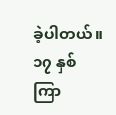ခဲ့ပါတယ်။ ၁၇ နှစ်ကြာ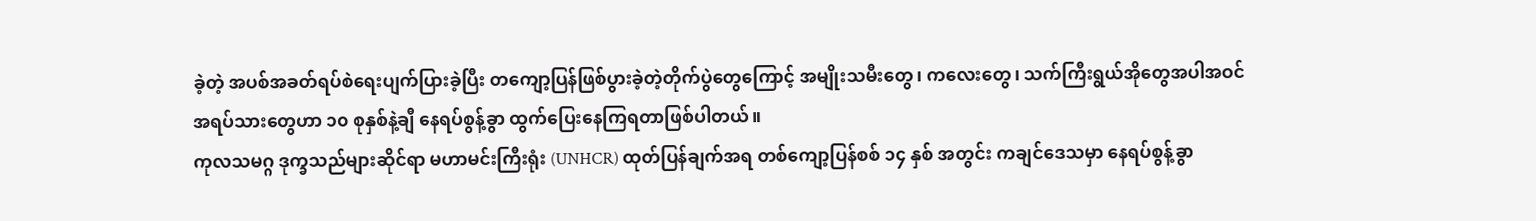ခဲ့တဲ့ အပစ်အခတ်ရပ်စဲရေးပျက်ပြားခဲ့ပြီး တကျော့ပြန်ဖြစ်ပွားခဲ့တဲ့တိုက်ပွဲတွေကြောင့် အမျိုးသမီးတွေ၊ ကလေးတွေ၊ သက်ကြီးရွယ်အိုတွေအပါအဝင် အရပ်သားတွေဟာ ၁၀ စုနှစ်နဲ့ချီ နေရပ်စွန့်ခွာ ထွက်ပြေးနေကြရတာဖြစ်ပါတယ်။
ကုလသမဂ္ဂ ဒုက္ခသည်များဆိုင်ရာ မဟာမင်းကြီးရုံး (UNHCR) ထုတ်ပြန်ချက်အရ တစ်ကျော့ပြန်စစ် ၁၄ နှစ် အတွင်း ကချင်ဒေသမှာ နေရပ်စွန့်ခွာ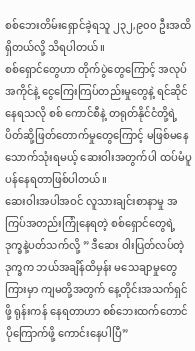စစ်ဘေးတိမ်းရှောင်ခဲ့ရသူ ၂၃၂,၉၀၀ ဦးအထိ ရှိတယ်လို့ သိရပါတယ်။
စစ်ရှောင်တွေဟာ တိုက်ပွဲတွေကြောင့် အလုပ်အကိုင်နဲ့ ငွေကြေးကြပ်တည်းမှုတွေနဲ့ ရင်ဆိုင်နေရသလို စစ် ကောင်စီနဲ့ တရုတ်နိုင်ငံတို့ရဲ့ ပိတ်ဆို့ဖြတ်တောက်မှုတွေကြောင့် မဖြစ်မနေ သောက်သုံးရမယ့် ဆေးဝါးအတွက်ပါ ထပ်မံပူပန်နေရတာဖြစ်ပါတယ်။
ဆေးဝါးအပါအဝင် လူသားချင်းစာနာမှု အကြပ်အတည်းကြုံနေရတဲ့ စစ်ရှောင်တွေရဲ့ ဒုက္ခနဲ့ပတ်သက်လို့ ” ဒီဆေး ဝါးပြတ်လပ်တဲ့ဒုက္ခက ဘယ်အချိန်ထိမှန်း မသေချာမှုတွေကြားမှာ ကျမတို့အတွက် နေ့တိုင်းအသက်ရှင်ဖို့ ရုန်းကန် နေရတာဟာ စစ်ဘေးထက်တောင် ပိုကြောက်ဖို့ ကောင်းနေပါပြီ”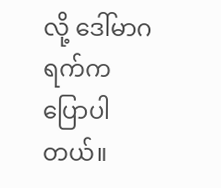လို့ ဒေါ်မာဂရက်က ပြောပါတယ်။